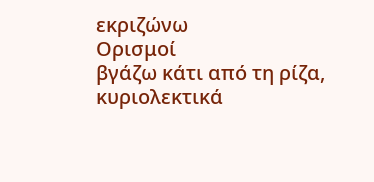εκριζώνω
Ορισμοί
βγάζω κάτι από τη ρίζα, κυριολεκτικά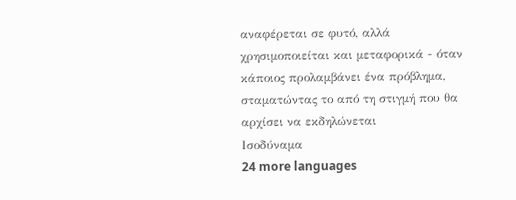αναφέρεται σε φυτό, αλλά χρησιμοποιείται και μεταφορικά - όταν κάποιος προλαμβάνει ένα πρόβλημα, σταματώντας το από τη στιγμή που θα αρχίσει να εκδηλώνεται
Ισοδύναμα
24 more languages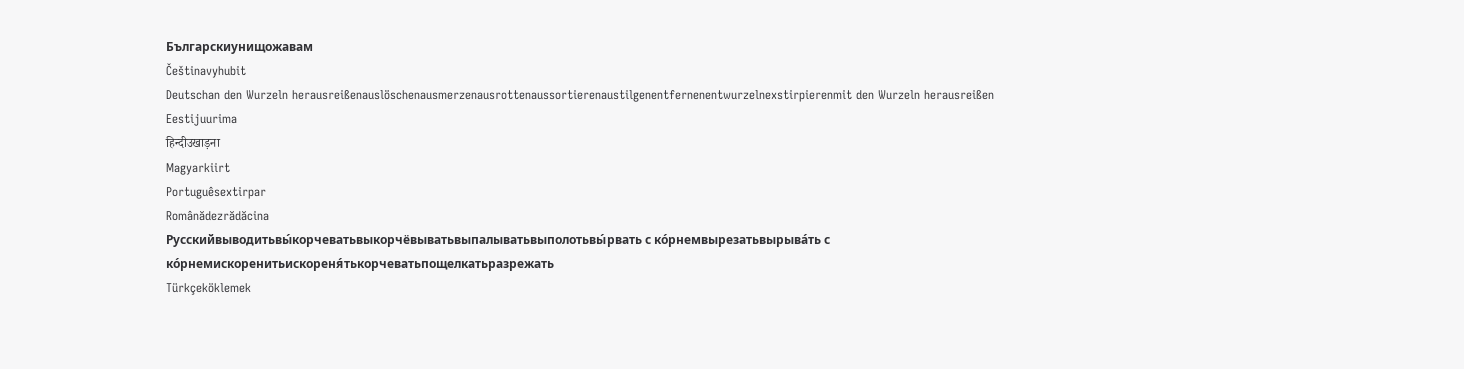Българскиунищожавам
Češtinavyhubit
Deutschan den Wurzeln herausreißenauslöschenausmerzenausrottenaussortierenaustilgenentfernenentwurzelnexstirpierenmit den Wurzeln herausreißen
Eestijuurima
हिन्दीउखाड़ना
Magyarkiirt
Portuguêsextirpar
Românădezrădăcina
Русскийвыводитьвы́корчеватьвыкорчёвыватьвыпалыватьвыполотьвы́рвать с ко́рнемвырезатьвырыва́ть с ко́рнемискоренитьискореня́тькорчеватьпощелкатьразрежать
Türkçeköklemek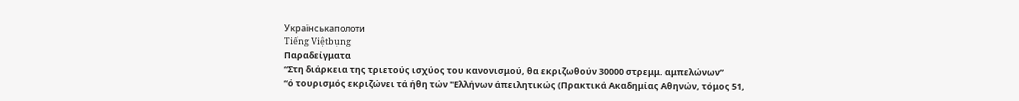Українськаполоти
Tiếng Việtbụng
Παραδείγματα
“Στη διάρκεια της τριετούς ισχύος του κανονισμού, θα εκριζωθούν 30000 στρεμμ. αμπελώνων”
“ό τουρισμός εκριζώνει τά ήθη τών "Ελλήνων άπειλητικώς (Πρακτικά Ακαδημίας Αθηνών, τόμος 51,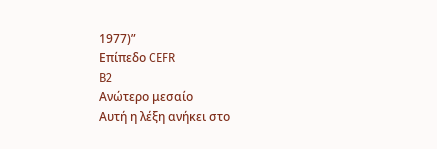1977)”
Επίπεδο CEFR
B2
Ανώτερο μεσαίο
Αυτή η λέξη ανήκει στο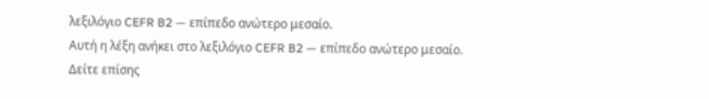λεξιλόγιο CEFR B2 — επίπεδο ανώτερο μεσαίο.
Αυτή η λέξη ανήκει στο λεξιλόγιο CEFR B2 — επίπεδο ανώτερο μεσαίο.
Δείτε επίσης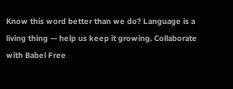Know this word better than we do? Language is a living thing — help us keep it growing. Collaborate with Babel Free